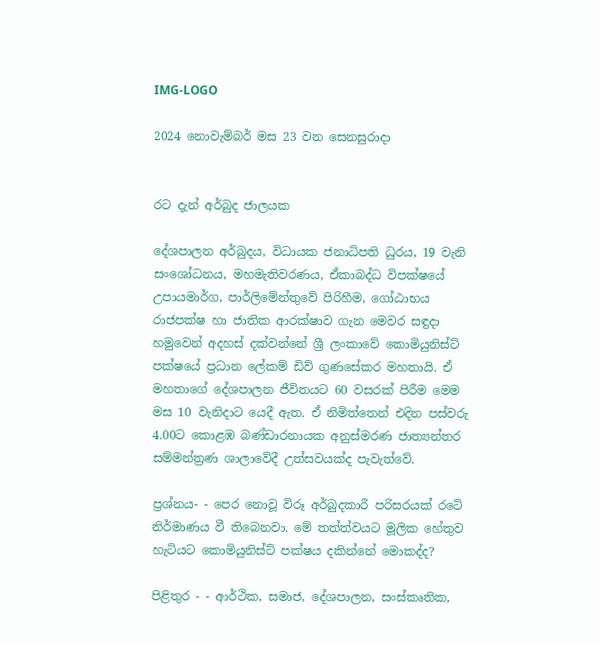IMG-LOGO

2024 නොවැම්බර් මස 23 වන සෙනසුරාදා


රට දැන් අර්බුද ජාලයක

දේශපාලන අර්බුදය, විධායක ජනාධිපති ධුරය, 19 වැනි සංශෝධනය, මහමැතිවරණය, ඒකාබද්ධ විපක්ෂයේ උපායමාර්ග, පාර්ලිමේන්තුවේ පිරිහීම, ගෝඨාභය රාජපක්ෂ හා ජාතික ආරක්ෂාව ගැන මෙවර සඳුදා හමුවෙන් අදහස් දක්වන්නේ ශ්‍රී ලංකාවේ කොමියුනිස්ට් පක්ෂයේ ප්‍රධාන ලේකම් ඩිව් ගුණසේකර මහතායි. ඒ මහතාගේ දේශපාලන ජීවිතයට 60 වසරක් පිරීම මෙම මස 10 වැනිදාට යෙදී ඇත. ඒ නිමිත්තෙන් එදින පස්වරු 4.00ට කොළඹ බණ්ඩාරනායක අනුස්මරණ ජාත්‍යන්තර සම්මන්ත්‍රණ ශාලාවේදී උත්සවයක්ද පැවැත්වේ.

ප්‍රශ්නය- - පෙර නොවූ විරූ අර්බුදකාරී පරිසරයක් රටේ නිර්මාණය වී තිබෙනවා. මේ තත්ත්වයට මූලික හේතුව හැටියට කොමියුනිස්ට් පක්ෂය දකින්නේ මොකද්ද?

පිළිතුර - - ආර්ථික, සමාජ, දේශපාලන, සංස්කෘතික,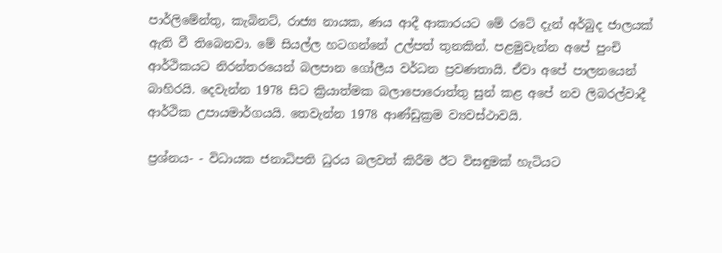පාර්ලිමේන්තු, කැබිනට්, රාජ්‍ය නායක, ණය ආදී ආකාරයට මේ රටේ දැන් අර්බුද ජාලයක් ඇති වී තිබෙනවා. මේ සියල්ල හටගන්නේ උල්පත් තුනකින්. පළමුවැන්න අපේ පුංචි ආර්ථිකයට නිරන්තරයෙන් බලපාන ගෝලීය වර්ධන ප්‍රවණතායි. ඒවා අපේ පාලනයෙන් බාහිරයි. දෙවැන්න 1978 සිට ක්‍රියාත්මක බලාපොරොත්තු සුන් කළ අපේ නව ලිබරල්වාදී ආර්ථික උපායමාර්ගයයි. තෙවැන්න 1978 ආණ්ඩුක්‍රම ව්‍යවස්ථාවයි.

ප්‍රශ්නය- - විධායක ජනාධිපති ධුරය බලවත් කිරීම ඊට විසඳුමක් හැටියට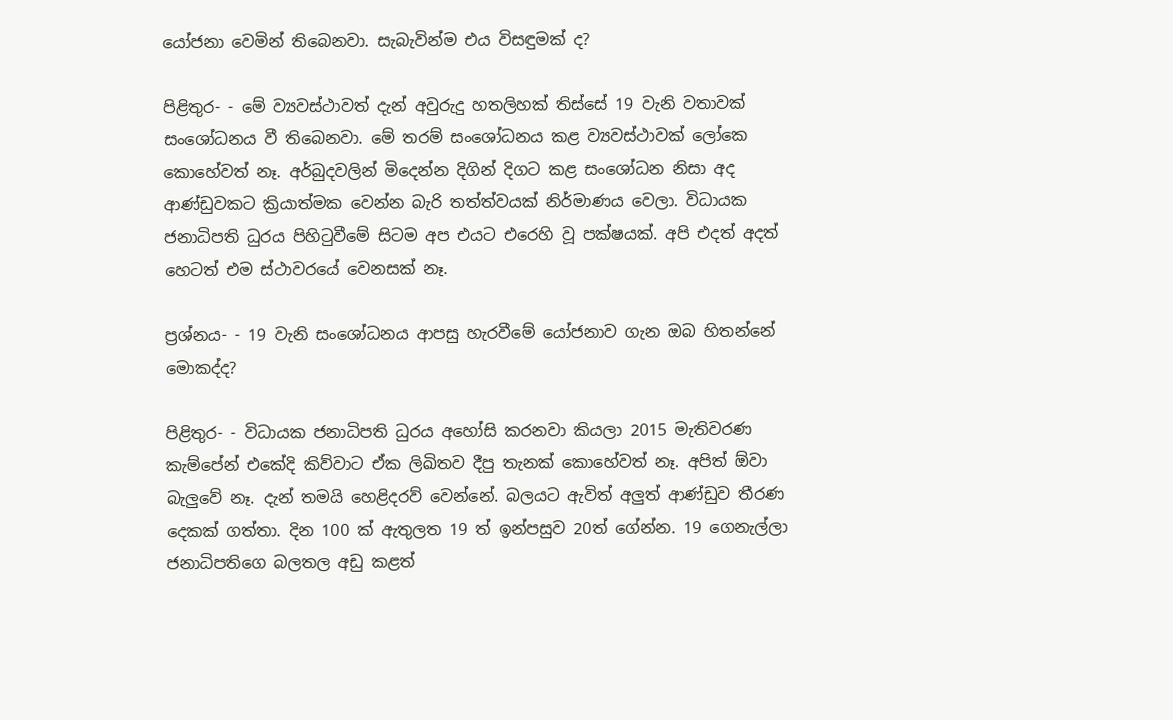යෝජනා වෙමින් තිබෙනවා. සැබැවින්ම එය විසඳුමක් ද?

පිළිතුර- - මේ ව්‍යවස්ථාවත් දැන් අවුරුදු හතලිහක් තිස්සේ 19 වැනි වතාවක් සංශෝධනය වී තිබෙනවා. මේ තරම් සංශෝධනය කළ ව්‍යවස්ථාවක් ලෝකෙ කොහේවත් නෑ. අර්බුදවලින් මිදෙන්න දිගින් දිගට කළ සංශෝධන නිසා අද ආණ්ඩුවකට ක්‍රියාත්මක වෙන්න බැරි තත්ත්වයක් නිර්මාණය වෙලා. විධායක ජනාධිපති ධුරය පිහිටුවීමේ සිටම අප එයට එරෙහි වූ පක්ෂයක්. අපි එදත් අදත් හෙටත් එම ස්ථාවරයේ වෙනසක් නෑ.

ප්‍රශ්නය- - 19 වැනි සංශෝධනය ආපසු හැරවීමේ යෝජනාව ගැන ඔබ හිතන්නේ මොකද්ද?

පිළිතුර- - විධායක ජනාධිපති ධුරය අහෝසි කරනවා කියලා 2015 මැතිවරණ කැම්පේන් එකේදි කිව්වාට ඒක ලිඛිතව දීපු තැනක් කොහේවත් නෑ. අපිත් ඕවා බැලුවේ නෑ. දැන් තමයි හෙළිදරව් වෙන්නේ. බලයට ඇවිත් අලුත් ආණ්ඩුව තීරණ දෙකක් ගත්තා. දින 100 ක් ඇතුලත 19 ත් ඉන්පසුව 20ත් ගේන්න. 19 ගෙනැල්ලා ජනාධිපතිගෙ බලතල අඩු කළත්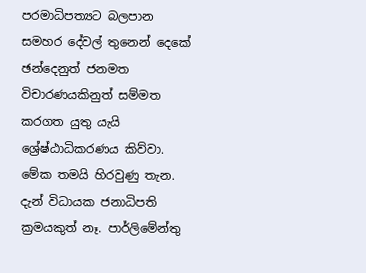පරමාධිපත්‍යට බලපාන සමහර දේවල් තුනෙන් දෙකේ ඡන්දෙනුත් ජනමත විචාරණයකිනුත් සම්මත කරගත යුතු යැයි ශ්‍රේෂ්ඨාධිකරණය කිව්වා. මේක තමයි හිරවුණු තැන. දැන් විධායක ජනාධිපති ක්‍රමයකුත් නෑ. පාර්ලිමේන්තු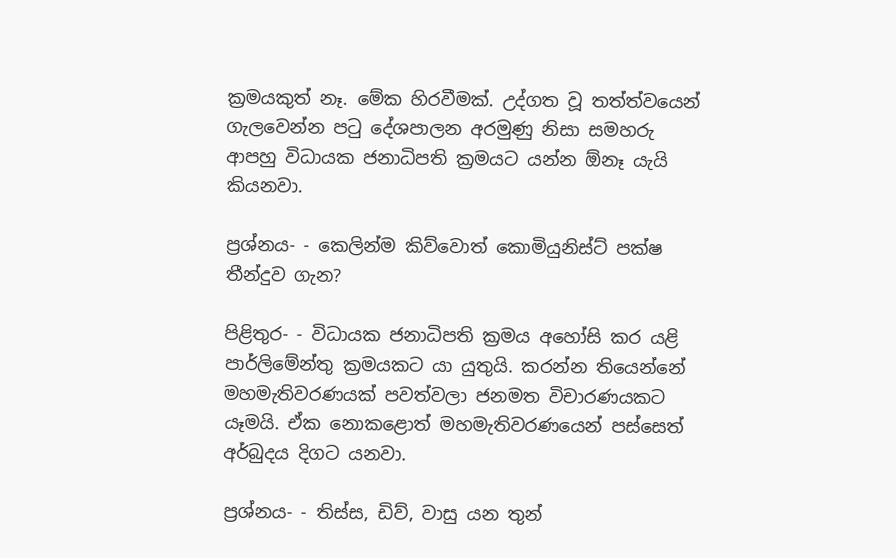ක්‍රමයකුත් නෑ. මේක හිරවීමක්. උද්ගත වූ තත්ත්වයෙන් ගැලවෙන්න පටු දේශපාලන අරමුණු නිසා සමහරු ආපහු විධායක ජනාධිපති ක්‍රමයට යන්න ඕනෑ යැයි කියනවා.

ප්‍රශ්නය- - කෙලින්ම කිව්වොත් කොමියුනිස්ට් පක්ෂ තීන්දුව ගැන?

පිළිතුර- - විධායක ජනාධිපති ක්‍රමය අහෝසි කර යළි පාර්ලිමේන්තු ක්‍රමයකට යා යුතුයි. කරන්න තියෙන්නේ මහමැතිවරණයක් පවත්වලා ජනමත විචාරණයකට යෑමයි. ඒක නොකළොත් මහමැතිවරණයෙන් පස්සෙත් අර්බුදය දිගට යනවා.

ප්‍රශ්නය- - තිස්ස, ඩිව්, වාසු යන තුන්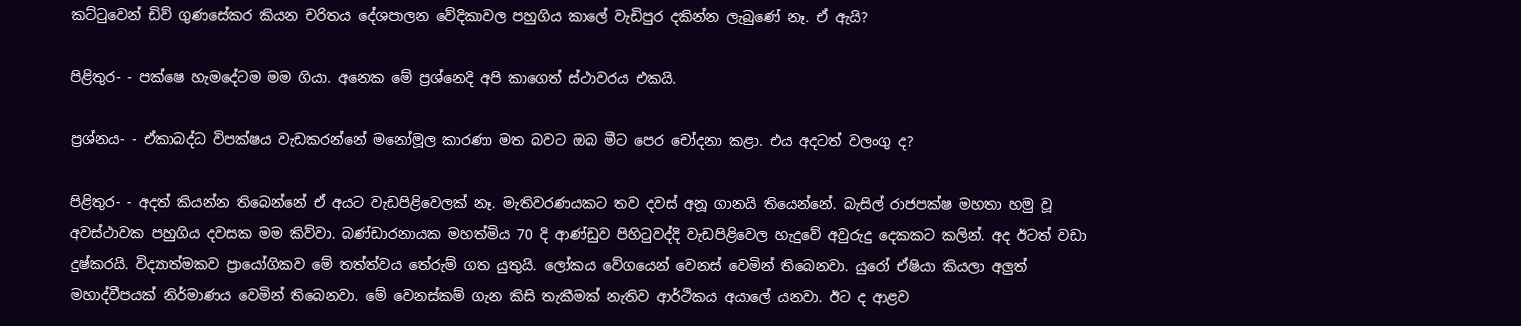කට්ටුවෙන් ඩිව් ගුණසේකර කියන චරිතය දේශපාලන වේදිකාවල පහුගිය කාලේ වැඩිපුර දකින්න ලැබුණේ නෑ. ඒ ඇයි?

පිළිතුර- - පක්ෂෙ හැමදේටම මම ගියා. අනෙක මේ ප්‍රශ්නෙදි අපි කාගෙත් ස්ථාවරය එකයි.

ප්‍රශ්නය- - ඒකාබද්ධ විපක්ෂය වැඩකරන්නේ මනෝමූල කාරණා මත බවට ඔබ මීට පෙර චෝදනා කළා. එය අදටත් වලංගු ද?

පිළිතුර- - අදත් කියන්න තිබෙන්නේ ඒ අයට වැඩපිළිවෙලක් නෑ. මැතිවරණයකට තව දවස් අනූ ගානයි තියෙන්නේ. බැසිල් රාජපක්ෂ මහතා හමු වූ අවස්ථාවක පහුගිය දවසක මම කිව්වා. බණ්ඩාරනායක මහත්මිය 70 දි ආණ්ඩුව පිහිටුවද්දි වැඩපිළිවෙල හැදුවේ අවුරුදු දෙකකට කලින්. අද ඊටත් වඩා දුෂ්කරයි. විද්‍යාත්මකව ප්‍රායෝගිකව මේ තත්ත්වය තේරුම් ගත යුතුයි. ලෝකය වේගයෙන් වෙනස් වෙමින් තිබෙනවා. යුරෝ ඒෂියා කියලා අලුත් මහාද්වීපයක් නිර්මාණය වෙමින් තිබෙනවා. මේ වෙනස්කම් ගැන කිසි තැකීමක් නැතිව ආර්ථිකය අයාලේ යනවා. ඊට ද ආළව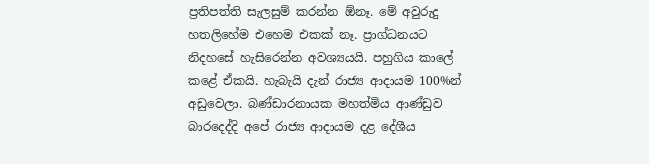ප්‍රතිපත්ති සැලසුම් කරන්න ඕනෑ. මේ අවුරුදු හතලිහේම එහෙම එකක් නෑ. ප්‍රාග්ධනයට නිදහසේ හැසිරෙන්න අවශ්‍යයයි. පහුගිය කාලේ කළේ ඒකයි. හැබැයි දැන් රාජ්‍ය ආදායම 100%න් අඩුවෙලා. බණ්ඩාරනායක මහත්මිය ආණ්ඩුව බාරදෙද්දි අපේ රාජ්‍ය ආදායම දළ දේශීය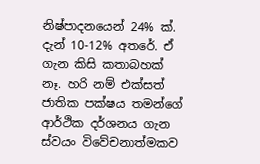නිෂ්පාදනයෙන් 24% ක්.  දැන් 10-12% අතරේ. ඒ ගැන කිසි කතාබහක් නෑ. හරි නම් එක්සත් ජාතික පක්ෂය තමන්ගේ ආර්ථික දර්ශනය ගැන ස්වයං විවේචනාත්මකව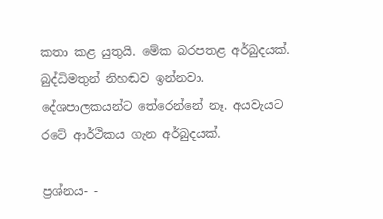කතා කළ යුතුයි. මේක බරපතළ අර්බුදයක්. බුද්ධිමතුන් නිහඬව ඉන්නවා. දේශපාලකයන්ට තේරෙන්නේ නෑ. අයවැයට රටේ ආර්ථිකය ගැන අර්බුදයක්.

ප්‍රශ්නය- -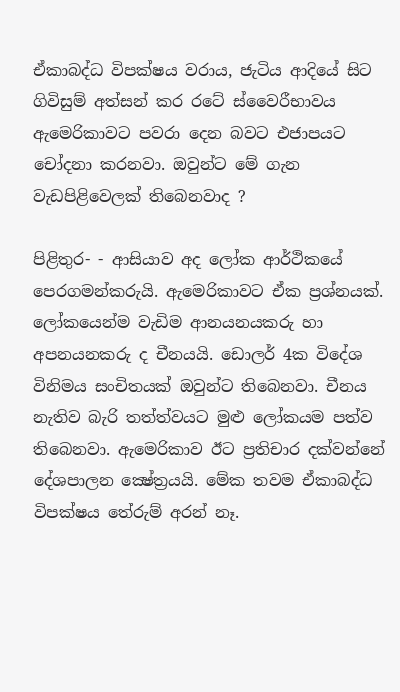ඒකාබද්ධ විපක්ෂය වරාය, ජැටිය ආදියේ සිට ගිවිසුම් අත්සන් කර රටේ ස්වෛරීභාවය ඇමෙරිකාවට පවරා දෙන බවට එජාපයට චෝදනා කරනවා. ඔවුන්ට මේ ගැන වැඩපිළිවෙලක් තිබෙනවාද ?

පිළිතුර- - ආසියාව අද ලෝක ආර්ථිකයේ පෙරගමන්කරුයි. ඇමෙරිකාවට ඒක ප්‍රශ්නයක්. ලෝකයෙන්ම වැඩිම ආනයනයකරු හා අපනයනකරු ද චීනයයි. ඩොලර් 4ක විදේශ විනිමය සංචිතයක් ඔවුන්ට තිබෙනවා. චීනය නැතිව බැරි තත්ත්වයට මුළු ලෝකයම පත්ව තිබෙනවා. ඇමෙරිකාව ඊට ප්‍රතිචාර දක්වන්නේ දේශපාලන ක්‍ෂේත්‍රයයි. මේක තවම ඒකාබද්ධ විපක්ෂය තේරුම් අරන් නෑ.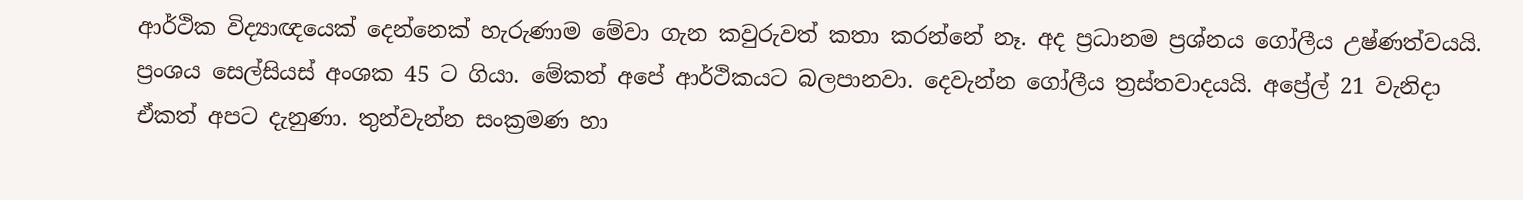ආර්ථික විද්‍යාඥයෙක් දෙන්නෙක් හැරුණාම මේවා ගැන කවුරුවත් කතා කරන්නේ නෑ. අද ප්‍රධානම ප්‍රශ්නය ගෝලීය උෂ්ණත්වයයි. ප්‍රංශය සෙල්සියස් අංශක 45 ට ගියා. මේකත් අපේ ආර්ථිකයට බලපානවා. දෙවැන්න ගෝලීය ත්‍රස්තවාදයයි. අප්‍රේල් 21 වැනිදා ඒකත් අපට දැනුණා. තුන්වැන්න සංක්‍රමණ හා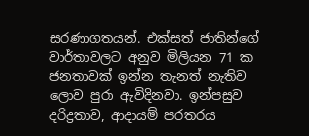සරණාගතයන්. එක්සත් ජාතින්ගේ වාර්තාවලට අනුව මිලියන 71 ක ජනතාවක් ඉන්න තැනත් නැතිව ලොව පුරා ඇවිදිනවා. ඉන්පසුව දරිද්‍රතාව, ආදායම් පරතරය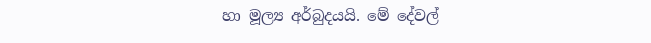හා මූල්‍ය අර්බුදයයි. මේ දේවල්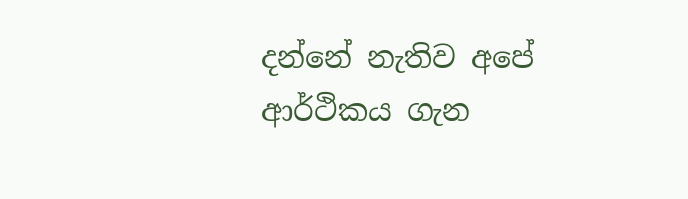දන්නේ නැතිව අපේ ආර්ථිකය ගැන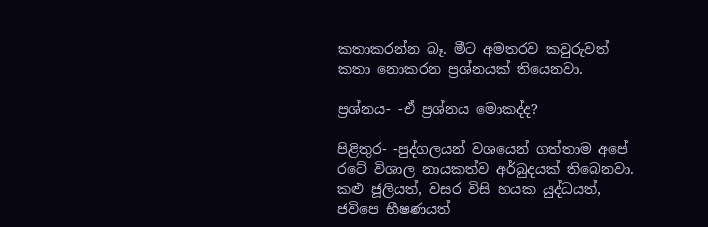කතාකරන්න බෑ. මීට අමතරව කවුරුවත් කතා නොකරන ප්‍රශ්නයක් තියෙනවා.

ප්‍රශ්නය- -ඒ ප්‍රශ්නය මොකද්ද?

පිළිතුර- -පුද්ගලයන් වශයෙන් ගත්තාම අපේ රටේ විශාල නායකත්ව අර්බුදයක් තිබෙනවා. කළු ජූලියත්, වසර විසි හයක යුද්ධයත්, ජවිපෙ භීෂණයත්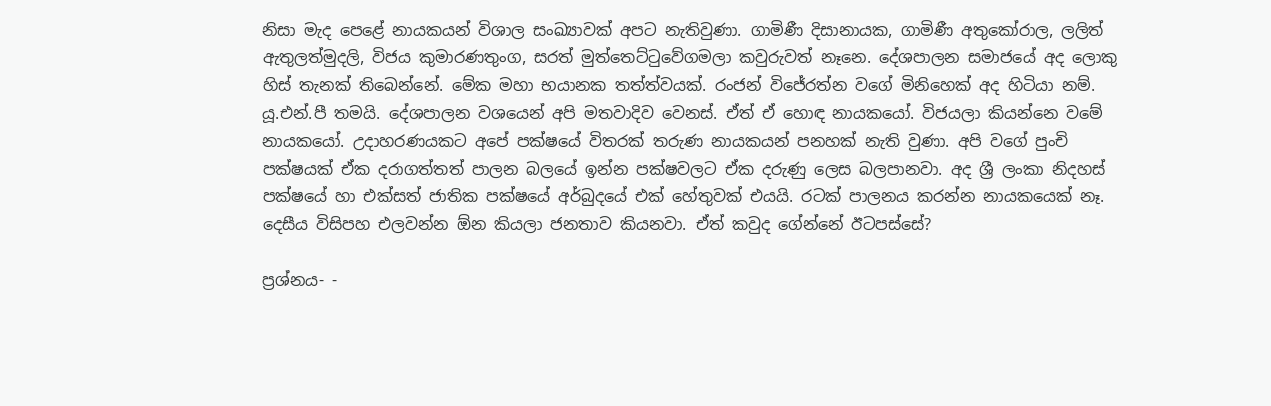නිසා මැද පෙළේ නායකයන් විශාල සංඛ්‍යාවක් අපට නැතිවුණා. ගාමිණී දිසානායක, ගාමිණී අතුකෝරාල, ලලිත් ඇතුලත්මුදලි, විජය කුමාරණතුංග, සරත් මුත්තෙට්ටුවේගමලා කවුරුවත් නෑනෙ. දේශපාලන සමාජයේ අද ලොකු හිස් තැනක් තිබෙන්නේ. මේක මහා භයානක තත්ත්වයක්. රංජන් විජේරත්න වගේ මිනිහෙක් අද හිටියා නම්. යූ.එන්.පී තමයි. දේශපාලන වශයෙන් අපි මතවාදිව වෙනස්. ඒත් ඒ හොඳ නායකයෝ. විජයලා කියන්නෙ වමේ නායකයෝ. උදාහරණයකට අපේ පක්ෂයේ විතරක් තරුණ නායකයන් පනහක් නැති වුණා. අපි වගේ පුංචි පක්ෂයක් ඒක දරාගත්තත් පාලන බලයේ ඉන්න පක්ෂවලට ඒක දරුණු ලෙස බලපානවා. අද ශ්‍රී ලංකා නිදහස් පක්ෂයේ හා එක්සත් ජාතික පක්ෂයේ අර්බුදයේ එක් හේතුවක් එයයි. රටක් පාලනය කරන්න නායකයෙක් නෑ. දෙසීය විසිපහ එලවන්න ඕන කියලා ජනතාව කියනවා. ඒත් කවුද ගේන්නේ ඊටපස්සේ?

ප්‍රශ්නය- -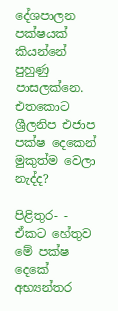දේශපාලන පක්ෂයක් කියන්නේ පුහුණු පාසලක්නෙ. එතකොට ශ්‍රීලනිප එජාප පක්ෂ දෙකෙන් මුකුත්ම වෙලා නැද්ද?

පිළිතුර- - ඒකට හේතුව මේ පක්ෂ දෙකේ අභ්‍යන්තර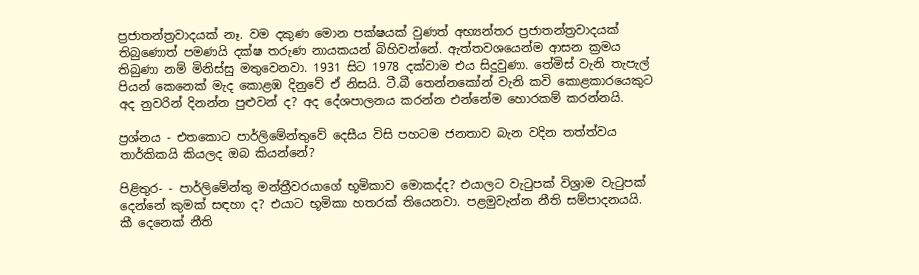ප්‍රජාතන්ත්‍රවාදයක් නෑ. වම දකුණ මොන පක්ෂයක් වුණත් අභ්‍යන්තර ප්‍රජාතන්ත්‍රවාදයක් තිබුණොත් පමණයි දක්ෂ තරුණ නායකයන් බිහිවන්නේ. ඇත්තවශයෙන්ම ආසන ක්‍රමය තිබුණා නම් මිනිස්සු මතුවෙනවා. 1931 සිට 1978 දක්වාම එය සිදුවුණා. තේමිස් වැනි තැපැල් පියන් කෙනෙක් මැද කොළඹ දිනුවේ ඒ නිසයි. ටී.බී තෙන්නකෝන් වැනි කවි කොළකාරයෙකුට අද නුවරින් දිනන්න පුළුවන් ද? අද දේශපාලනය කරන්න එන්නේම හොරකම් කරන්නයි.

ප්‍රශ්නය - එතකොට පාර්ලිමේන්තුවේ දෙසීය විසි පහටම ජනතාව බැන වදින තත්ත්වය තාර්කිකයි කියලද ඔබ කියන්නේ?

පිළිතුර- - පාර්ලිමේන්තු මන්ත්‍රීවරයාගේ භූමිකාව මොකද්ද? එයාලට වැටුපක් විශ්‍රාම වැටුපක් දෙන්නේ කුමක් සඳහා ද? එයාට භූමිකා හතරක් තියෙනවා. පළමුවැන්න නීති සම්පාදනයයි. කී දෙනෙක් නීති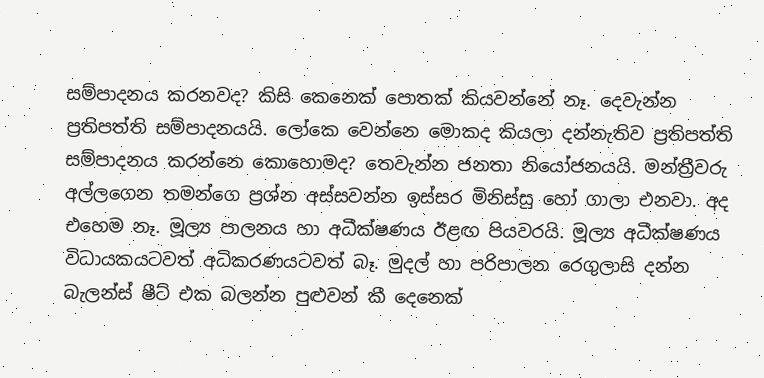සම්පාදනය කරනවද? කිසි කෙනෙක් පොතක් කියවන්නේ නෑ. දෙවැන්න ප්‍රතිපත්ති සම්පාදනයයි. ලෝකෙ වෙන්නෙ මොකද කියලා දන්නැතිව ප්‍රතිපත්ති සම්පාදනය කරන්නෙ කොහොමද? තෙවැන්න ජනතා නියෝජනයයි. මන්ත්‍රීවරු අල්ලගෙන තමන්ගෙ ප්‍රශ්න අස්සවන්න ඉස්සර මිනිස්සු හෝ ගාලා එනවා. අද එහෙම නෑ. මූල්‍ය පාලනය හා අධීක්ෂණය ඊළඟ පියවරයි. මූල්‍ය අධීක්ෂණය විධායකයටවත් අධිකරණයටවත් බෑ. මුදල් හා පරිපාලන රෙගුලාසි දන්න බැලන්ස් ෂීට් එක බලන්න පුළුවන් කී දෙනෙක්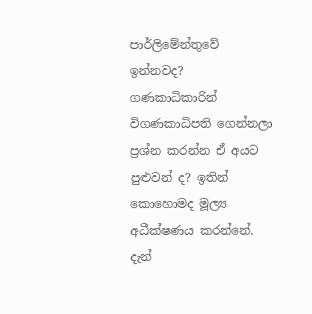පාර්ලිමේන්තුවේ ඉන්නවද? ගණකාධිකාරින් විගණකාධිපති ගෙන්නලා ප්‍රශ්න කරන්න ඒ අයට පුළුවන් ද? ඉතින් කොහොමද මූල්‍ය අධීක්ෂණය කරන්නේ. දැන්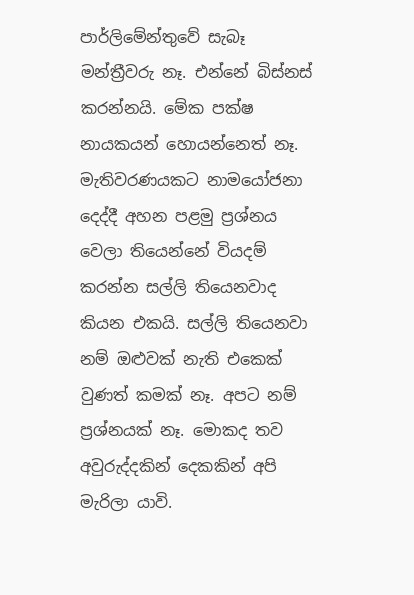පාර්ලිමේන්තුවේ සැබෑ මන්ත්‍රීවරු නෑ. එන්නේ බිස්නස් කරන්නයි. මේක පක්ෂ නායකයන් හොයන්නෙත් නෑ. මැතිවරණයකට නාමයෝජනා දෙද්දී අහන පළමු ප්‍රශ්නය වෙලා තියෙන්නේ වියදම් කරන්න සල්ලි තියෙනවාද කියන එකයි. සල්ලි තියෙනවා නම් ඔළුවක් නැති එකෙක් වුණත් කමක් නෑ. අපට නම් ප්‍රශ්නයක් නෑ. මොකද තව අවුරුද්දකින් දෙකකින් අපි මැරිලා යාවි.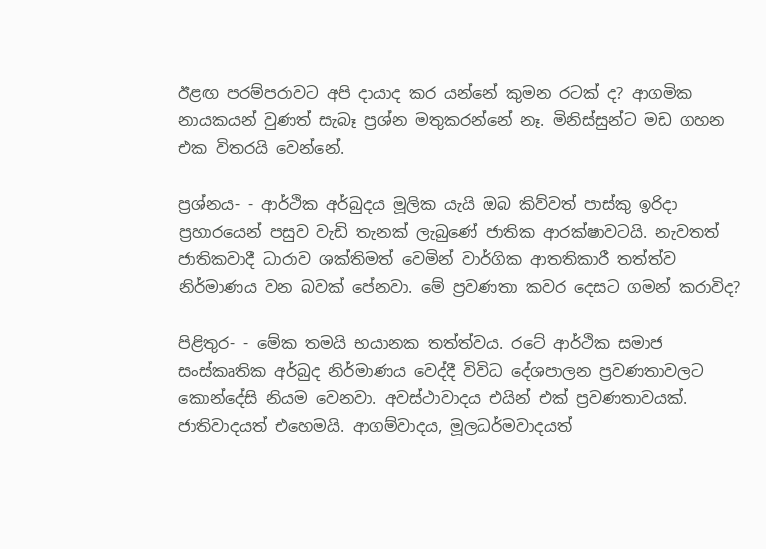ඊළඟ පරම්පරාවට අපි දායාද කර යන්නේ කුමන රටක් ද? ආගමික නායකයන් වුණත් සැබෑ ප්‍රශ්න මතුකරන්නේ නෑ. මිනිස්සුන්ට මඩ ගහන එක විතරයි වෙන්නේ.

ප්‍රශ්නය- - ආර්ථික අර්බුදය මූලික යැයි ඔබ කිව්වත් පාස්කු ඉරිදා ප්‍රහාරයෙන් පසුව වැඩි තැනක් ලැබුණේ ජාතික ආරක්ෂාවටයි. නැවතත් ජාතිකවාදී ධාරාව ශක්තිමත් වෙමින් වාර්ගික ආතතිකාරී තත්ත්ව නිර්මාණය වන බවක් පේනවා. මේ ප්‍රවණතා කවර දෙසට ගමන් කරාවිද?

පිළිතුර- - මේක තමයි භයානක තත්ත්වය. රටේ ආර්ථික සමාජ සංස්කෘතික අර්බුද නිර්මාණය වෙද්දී විවිධ දේශපාලන ප්‍රවණතාවලට කොන්දේසි නියම වෙනවා. අවස්ථාවාදය එයින් එක් ප්‍රවණතාවයක්. ජාතිවාදයත් එහෙමයි. ආගම්වාදය, මූලධර්මවාදයත්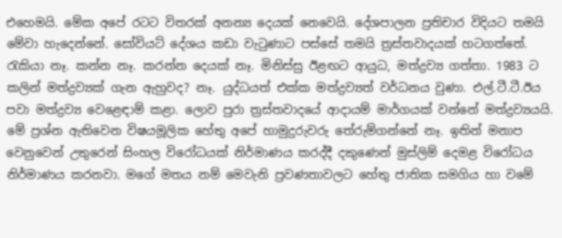එහෙමයි. මේක අපේ රටට විතරක් අනන්‍ය දෙයක් නෙවෙයි. දේශපාලන ප්‍රතිචාර විදියට තමයි මේවා හැදෙන්නේ. සෝවියට් දේශය කඩා වැටුණාට පස්සේ තමයි ත්‍රස්තවාදයක් හටගත්තේ. රැකියා නෑ. කන්න නෑ. කරන්න දෙයක් නෑ. මිනිස්සු ඊළඟට ආයුධ, මත්ද්‍රව්‍ය ගත්තා. 1983 ට කලින් මත්ද්‍රව්‍යක් ගැන ඇහුවද? නෑ. යුද්ධයත් එක්ක මත්ද්‍රව්‍යත් වර්ධනය වුණා. එල්.ටී.ටී.ඊය පවා මත්ද්‍රව්‍ය වෙළෙඳාම් කළා. ලොව පුරා ත්‍රස්තවාදයේ ආදායම් මාර්ගයක් වන්නේ මත්ද්‍රව්‍යයයි. මේ ප්‍රශ්න ඇතිවෙන විෂයමූලික හේතු අපේ හාමුදුරුවරු තේරුම්ගන්නේ නෑ. ඉතින් මනාප වෙනුවෙන් උතුරෙන් සිංහල විරෝධයක් නිර්මාණය කරද්දී දකුණෙන් මුස්ලිම් දෙමළ විරෝධය නිර්මාණය කරනවා. මගේ මතය නම් මෙවැනි ප්‍රවණතාවලට හේතු ජාතික සමගිය හා වමේ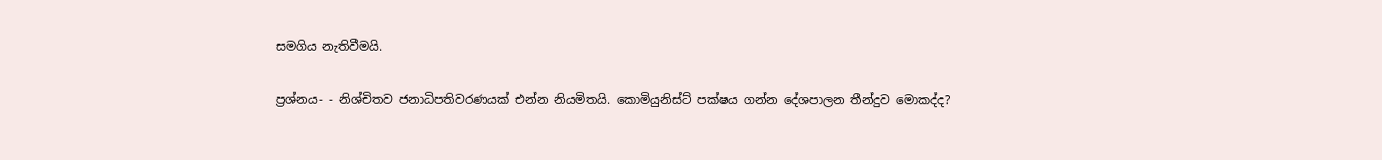සමගිය නැතිවීමයි.

ප්‍රශ්නය- - නිශ්චිතව ජනාධිපතිවරණයක් එන්න නියමිතයි. කොමියුනිස්ට් පක්ෂය ගන්න දේශපාලන තීන්දුව මොකද්ද?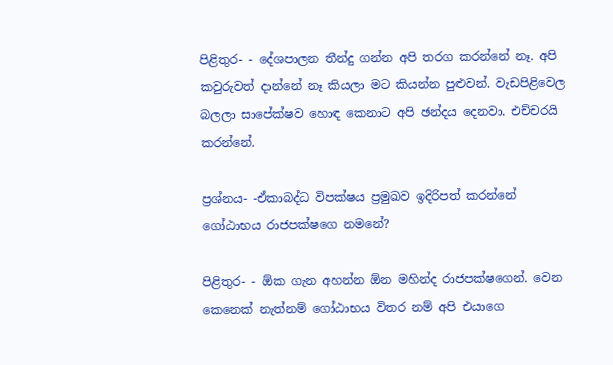පිළිතුර- - දේශපාලන තීන්දු ගන්න අපි තරග කරන්නේ නෑ. අපි කවුරුවත් දාන්නේ නෑ කියලා මට කියන්න පුළුවන්. වැඩපිළිවෙල බලලා සාපේක්ෂව හොඳ කෙනාට අපි ඡන්දය දෙනවා. එච්චරයි කරන්නේ.

ප්‍රශ්නය- -ඒකාබද්ධ විපක්ෂය ප්‍රමුඛව ඉදිරිපත් කරන්නේ ගෝඨාභය රාජපක්ෂගෙ නමනේ?

පිළිතුර- - ඕක ගැන අහන්න ඕන මහින්ද රාජපක්ෂගෙන්. වෙන කෙනෙක් නැත්නම් ගෝඨාභය විතර නම් අපි එයාගෙ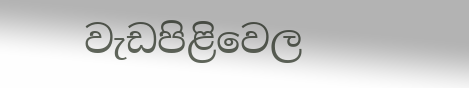වැඩපිළිවෙල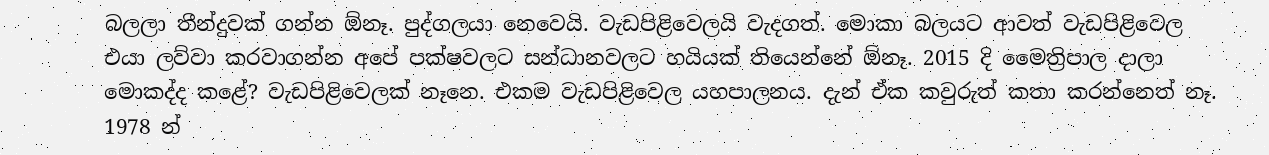බලලා තීන්දුවක් ගන්න ඕනෑ. පුද්ගලයා නෙවෙයි. වැඩපිළිවෙලයි වැදගත්. මොකා බලයට ආවත් වැඩපිළිවෙල එයා ලව්වා කරවාගන්න අපේ පක්ෂවලට සන්ධානවලට හයියක් තියෙන්නේ ඕනෑ. 2015 දි මෛත්‍රිපාල දාලා මොකද්ද කළේ? වැඩපිළිවෙලක් නෑනෙ. එකම වැඩපිළිවෙල යහපාලනය. දැන් ඒක කවුරුත් කතා කරන්නෙත් නෑ. 1978 න්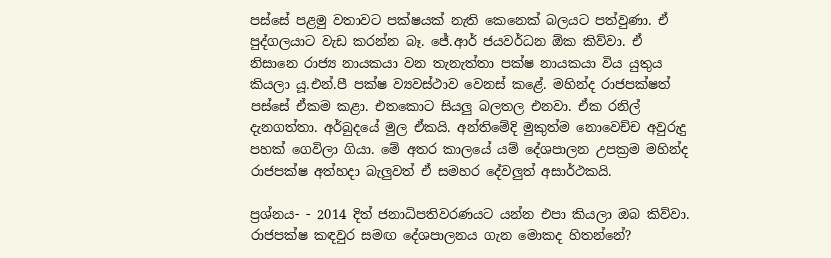පස්සේ පළමු වතාවට පක්ෂයක් නැති කෙනෙක් බලයට පත්වුණා. ඒ පුද්ගලයාට වැඩ කරන්න බෑ. ජේ.ආර් ජයවර්ධන ඕක කිව්වා. ඒ නිසානෙ රාජ්‍ය නායකයා වන තැනැත්තා පක්ෂ නායකයා විය යුතුය කියලා යූ.එන්.පී පක්ෂ ව්‍යවස්ථාව වෙනස් කළේ. මහින්ද රාජපක්ෂත් පස්සේ ඒකම කළා. එතකොට සියලු බලතල එනවා. ඒක රනිල් දැනගත්තා. අර්බුදයේ මුල ඒකයි. අන්තිමේදි මුකුත්ම නොවෙච්ච අවුරුදු පහක් ගෙවිලා ගියා. මේ අතර කාලයේ යම් දේශපාලන උපක්‍රම මහින්ද රාජපක්ෂ අත්හදා බැලුවත් ඒ සමහර දේවලුත් අසාර්ථකයි.

ප්‍රශ්නය- - 2014 දිත් ජනාධිපතිවරණයට යන්න එපා කියලා ඔබ කිව්වා. රාජපක්ෂ කඳවුර සමඟ දේශපාලනය ගැන මොකද හිතන්නේ?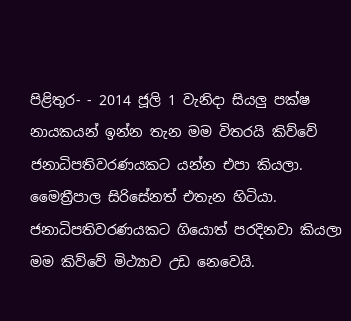පිළිතුර- - 2014 ජූලි 1 වැනිදා සියලු පක්ෂ නායකයන් ඉන්න තැන මම විතරයි කිව්වේ ජනාධිපතිවරණයකට යන්න එපා කියලා. මෛත්‍රීපාල සිරිසේනත් එතැන හිටියා. ජනාධිපතිවරණයකට ගියොත් පරදිනවා කියලා මම කිව්වේ මිථ්‍යාව උඩ නෙවෙයි.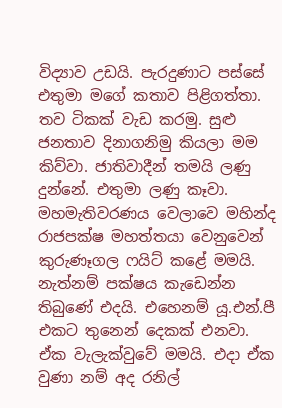විද්‍යාව උඩයි. පැරදුණාට පස්සේ එතුමා මගේ කතාව පිළිගත්තා. තව ටිකක් වැඩ කරමු. සුළු ජනතාව දිනාගනිමු කියලා මම කිව්වා. ජාතිවාදීන් තමයි ලණු දුන්නේ. එතුමා ලණු කෑවා. මහමැතිවරණය වෙලාවෙ මහින්ද රාජපක්ෂ මහත්තයා වෙනුවෙන් කුරුණෑගල ෆයිට් කළේ මමයි. නැත්නම් පක්ෂය කැඩෙන්න තිබුණේ එදයි. එහෙනම් යූ.එන්.පී එකට තුනෙන් දෙකක් එනවා. ඒක වැලැක්වුවේ මමයි. එදා ඒක වුණා නම් අද රනිල්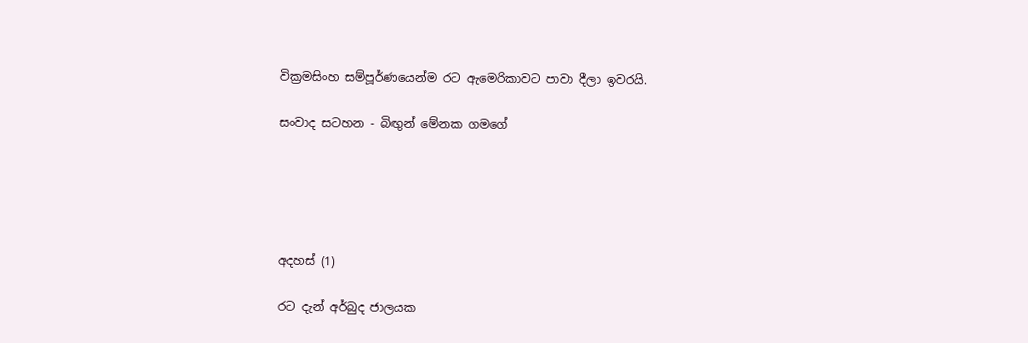වික්‍රමසිංහ සම්පූර්ණයෙන්ම රට ඇමෙරිකාවට පාවා දීලා ඉවරයි.

සංවාද සටහන - බිඟුන් මේනක ගමගේ





අදහස් (1)

රට දැන් අර්බුද ජාලයක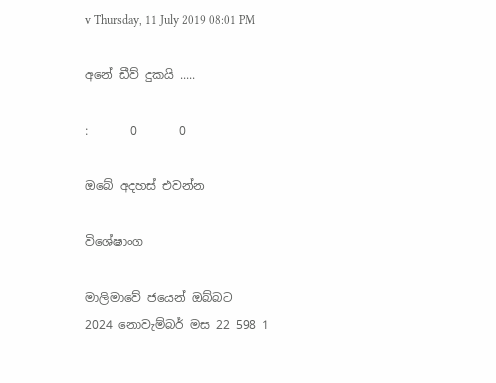v Thursday, 11 July 2019 08:01 PM

අනේ ඩීව් දුකයි .....

:       0       0

ඔබේ අදහස් එවන්න

විශේෂාංග

මාලිමාවේ ජයෙන් ඔබ්බට
2024 නොවැම්බර් මස 22 598 1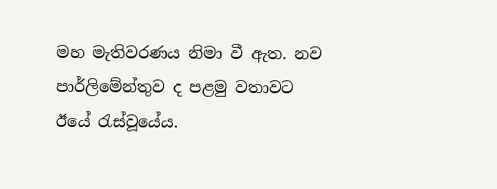මහ මැතිවරණය නිමා වී ඇත. නව පාර්ලිමේන්තුව ද පළමු වතාවට ඊයේ රැස්වූයේය.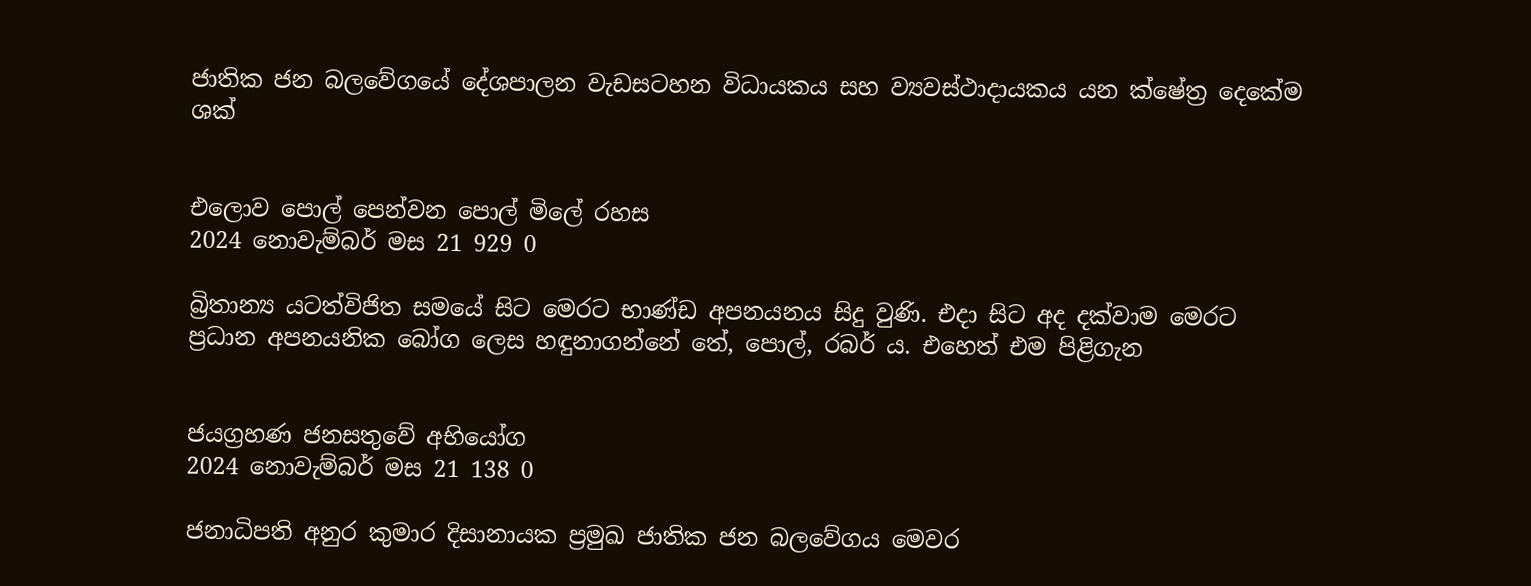ජාතික ජන බලවේගයේ දේශපාලන වැඩසටහන විධායකය සහ ව්‍යවස්ථාදායකය යන ක්ෂේත්‍ර දෙකේම ශක්


එලොව පොල් පෙන්වන පොල් මිලේ රහස
2024 නොවැම්බර් මස 21 929 0

බ්‍රිතාන්‍ය යටත්විජිත සමයේ සිට මෙරට භාණ්ඩ අපනයනය සිදු වුණි. එදා සිට අද දක්වාම මෙරට ප්‍රධාන අපනයනික බෝග ලෙස හඳුනාගන්නේ තේ, පොල්, රබර් ය. එහෙත් එම පිළිගැන


ජයග්‍රහණ ජනසතුවේ අභියෝග
2024 නොවැම්බර් මස 21 138 0

ජනාධිපති අනුර කුමාර දිසානායක ප්‍රමුඛ ජාතික ජන බලවේගය මෙවර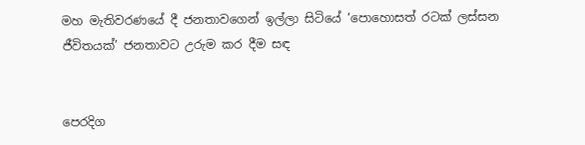මහ මැතිවරණයේ දී ජනතාවගෙන් ඉල්ලා සිටියේ ‘පොහොසත් රටක් ලස්සන ජීවිතයක්’ ජනතාවට උරුම කර දීම සඳ


පෙරදිග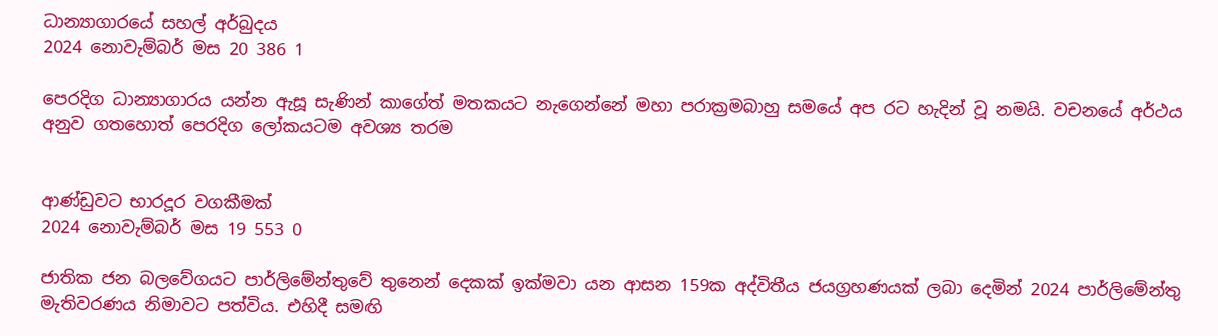ධාන්‍යාගාරයේ සහල් අර්බුදය
2024 නොවැම්බර් මස 20 386 1

පෙරදිග ධාන්‍යාගාරය යන්න ඇසූ සැණින් කාගේත් මතකයට නැගෙන්නේ මහා පරාක්‍රමබාහු සමයේ අප රට හැදින් වූ නමයි. වචනයේ අර්ථය අනුව ගතහොත් පෙරදිග ලෝකයටම අවශ්‍ය තරම


ආණ්ඩුවට භාරදූර වගකීමක්
2024 නොවැම්බර් මස 19 553 0

ජාතික ජන බලවේගයට පාර්ලිමේන්තුවේ තුනෙන් දෙකක් ඉක්මවා යන ආසන 159ක අද්විතීය ජයග්‍රහණයක් ලබා දෙමින් 2024 පාර්ලිමේන්තු මැතිවරණය නිමාවට පත්විය. එහිදී සමඟි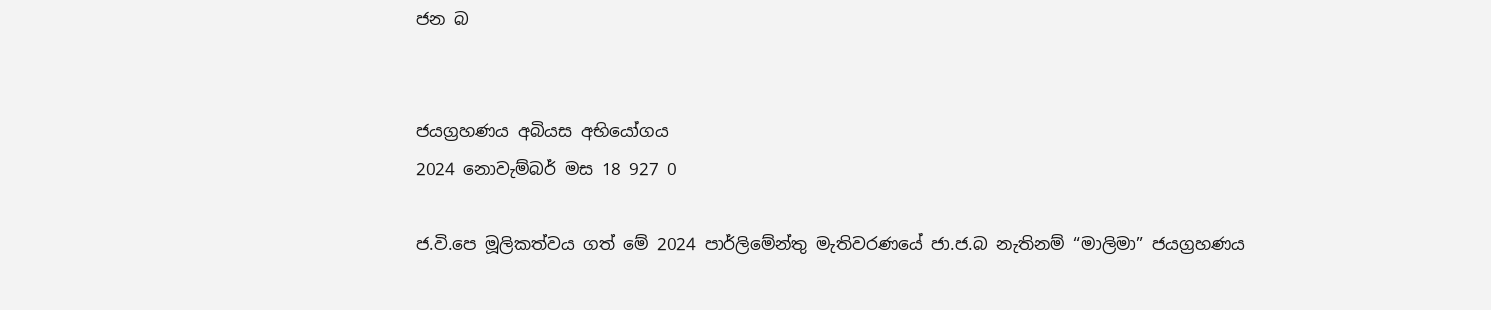ජන බ


ජයග්‍රහණය අබියස අභියෝගය
2024 නොවැම්බර් මස 18 927 0

ජ.වි.පෙ මූලිකත්වය ගත් මේ 2024 පාර්ලිමේන්තු මැතිවරණයේ ජා.ජ.බ නැතිනම් “මාලිමා” ජයග්‍රහණය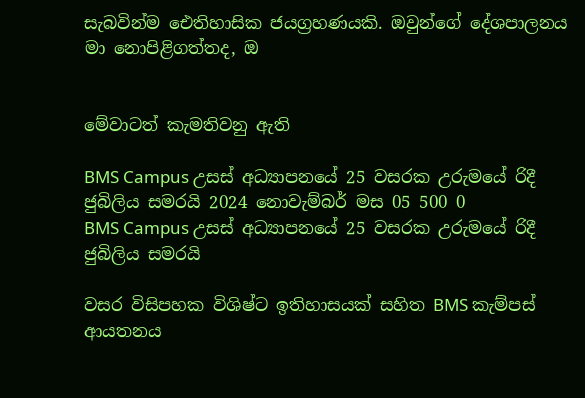සැබවින්ම ඓතිහාසික ජයග්‍රහණයකි. ඔවුන්ගේ දේශපාලනය මා නොපිළිගත්තද, ඔ


මේවාටත් කැමතිවනු ඇති

BMS Campus උසස් අධ්‍යාපනයේ 25 වසරක උරුමයේ රිදී ජුබිලිය සමරයි 2024 නොවැම්බර් මස 05 500 0
BMS Campus උසස් අධ්‍යාපනයේ 25 වසරක උරුමයේ රිදී ජුබිලිය සමරයි

වසර විසිපහක විශිෂ්ට ඉතිහාසයක් සහිත BMS කැම්පස් ආයතනය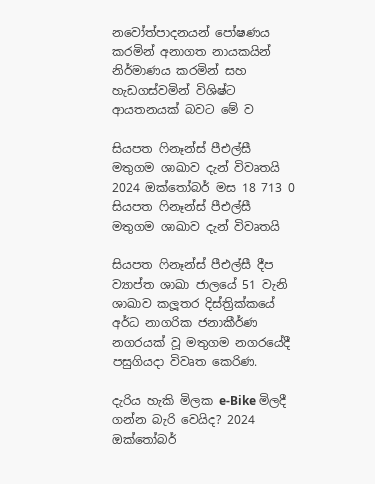නවෝත්පාදනයන් පෝෂණය කරමින් අනාගත නායකයින් නිර්මාණය කරමින් සහ හැඩගස්වමින් විශිෂ්ට ආයතනයක් බවට මේ ව

සියපත ෆිනෑන්ස් පීඑල්සී මතුගම ශාඛාව දැන් විවෘතයි 2024 ඔක්තෝබර් මස 18 713 0
සියපත ෆිනෑන්ස් පීඑල්සී මතුගම ශාඛාව දැන් විවෘතයි

සියපත ෆිනෑන්ස් පීඑල්සී දීප ව්‍යාප්ත ශාඛා ජාලයේ 51 වැනි ශාඛාව කලූතර දිස්ත්‍රික්කයේ අර්ධ නාගරික ජනාකීර්ණ නගරයක් වූ මතුගම නගරයේදී පසුගියදා විවෘත කෙරිණ.

දැරිය හැකි මිලක e-Bike මිලදී ගන්න බැරි වෙයිද? 2024 ඔක්තෝබර්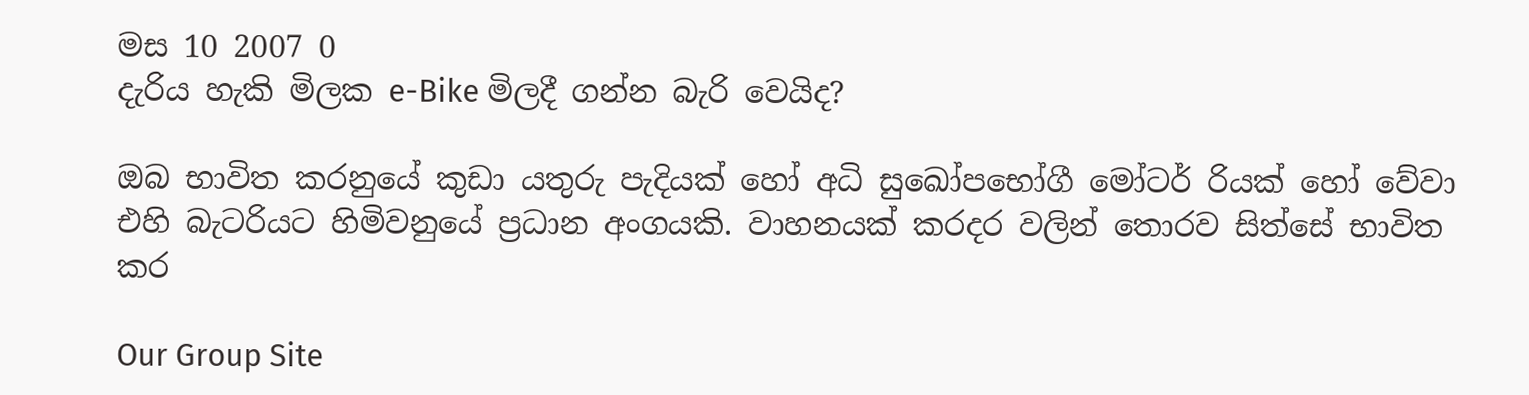මස 10 2007 0
දැරිය හැකි මිලක e-Bike මිලදී ගන්න බැරි වෙයිද?

ඔබ භාවිත කරනුයේ කුඩා යතුරු පැදියක් හෝ අධි සුඛෝපභෝගී මෝටර් රියක් හෝ වේවා එහි බැටරියට හිමිවනුයේ ප්‍රධාන අංගයකි. වාහනයක් කරදර වලින් තොරව සිත්සේ භාවිත කර

Our Group Site